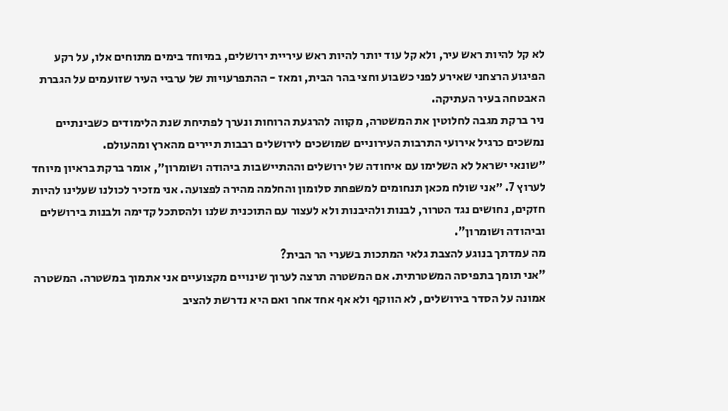לא קל להיות ראש עיר, ולא קל עוד יותר להיות ראש עיריית ירושלים, במיוחד בימים מתוחים אלו, על רקע הפיגוע הרצחני שאירע לפני כשבוע וחצי בהר הבית, ומאז - ההתפרעויות של ערביי העיר שזועמים על הגברת האבטחה בעיר העתיקה.
ניר ברקת מגבה לחלוטין את המשטרה, מקווה להרגעת הרוחות ונערך לפתיחת שנת הלימודים כשבינתיים נמשכים כרגיל אירועי התרבות העירוניים שמושכים לירושלים רבבות תיירים מהארץ ומהעולם.
״שונאי ישראל לא השלימו עם איחודה של ירושלים וההתיישבות ביהודה ושומרון״, אומר ברקת בראיון מיוחד לערוץ 7. ״אני שולח מכאן תנחומים למשפחת סלומון והחלמה מהירה לפצועה. אני מזכיר לכולנו שעלינו להיות חזקים, נחושים נגד הטרור, לבנות ולהיבנות ולא לעצור עם התוכנית שלנו ולהסתכל קדימה ולבנות בירושלים וביהודה ושומרון".
מה עמדתך בנוגע להצבת גלאי המתכות בשערי הר הבית?
"אני תומך בתפיסה המשטרתית. אם המשטרה תרצה לערוך שינויים מקצועיים אני אתמוך במשטרה. המשטרה אמונה על הסדר בירושלים, לא הווקף ולא אף אחד אחר ואם היא נדרשת להציב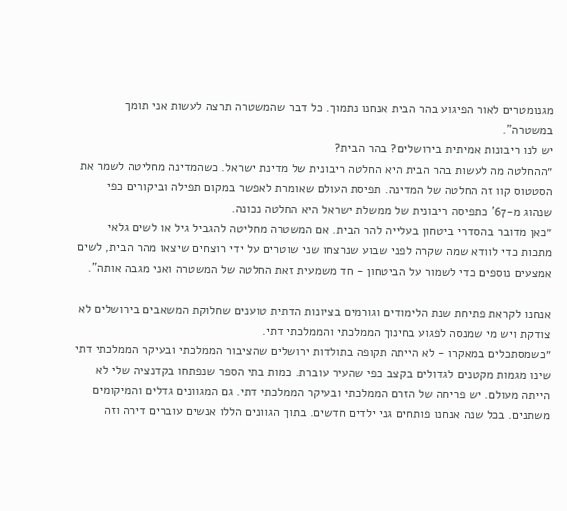מגנומטרים לאור הפיגוע בהר הבית אנחנו נתמוך. כל דבר שהמשטרה תרצה לעשות אני תומך במשטרה".
יש לנו ריבונות אמיתית בירושלים? בהר הבית?
״ההחלטה מה לעשות בהר הבית היא החלטה ריבונית של מדינת ישראל. כשהמדינה מחליטה לשמר את הסטטוס קוו זה החלטה של המדינה. תפיסת העולם שאומרת לאפשר במקום תפילה וביקורים כפי שנהוג מ-67' כתפיסה ריבונית של ממשלת ישראל היא החלטה נכונה.
״כאן מדובר בהסדרי ביטחון בעלייה להר הבית. אם המשטרה מחליטה להגביל גיל או לשים גלאי מתכות כדי לוודא שמה שקרה לפני שבוע שנרצחו שני שוטרים על ידי רוצחים שיצאו מהר הבית, לשים אמצעים נוספים כדי לשמור על הביטחון - חד משמעית זאת החלטה של המשטרה ואני מגבה אותה".

אנחנו לקראת פתיחת שנת הלימודים וגורמים בציונות הדתית טוענים שחלוקת המשאבים בירושלים לא צודקת ויש מי שמנסה לפגוע בחינוך הממלכתי והממלכתי דתי.
״כשמסתכלים במאקרו - לא הייתה תקופה בתולדות ירושלים שהציבור הממלכתי ובעיקר הממלכתי דתי שינו מגמות מקטנים לגדולים בקצב כפי שהעיר עוברת. כמות בתי הספר שנפתחו בקדנציה שלי לא הייתה מעולם. יש פריחה של הזרם הממלכתי ובעיקר הממלכתי דתי. גם המגוונים גדלים והמיקומים משתנים. בכל שנה אנחנו פותחים גני ילדים חדשים. בתוך הגוונים הללו אנשים עוברים דירה וזה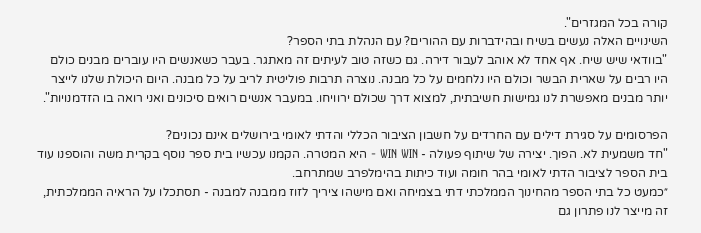קורה בכל המגזרים".
השינויים האלה נעשים בשיח ובהידברות עם ההורים? עם הנהלת בתי הספר?
"בוודאי שיש שיח. אף אחד לא אוהב לעבור דירה. גם כשזה טוב לעיתים זה מאתגר. בעבר כשאנשים היו עוברים מבנים כולם היו רבים על שארית הבשר וכולם היו נלחמים על כל מבנה. נוצרה תרבות פוליטית לריב על כל מבנה. היום היכולת שלנו לייצר יותר מבנים מאפשרת לנו גמישות חשיבתית, למצוא דרך שכולם ירוויחו. במעבר אנשים רואים סיכונים ואני רואה בו הזדמנויות".

הפרסומים על סגירת דילים עם החרדים על חשבון הציבור הכללי והדתי לאומי בירושלים אינם נכונים?
"חד משמעית לא. הפוך. יצירה של שיתוף פעולה - WIN WIN - היא המטרה. הקמנו עכשיו בית ספר נוסף בקרית משה והוספנו עוד בית הספר לציבור הדתי לאומי בהר חומה ועוד כיתות בהימלפרב שמתרחב.
״כמעט כל בתי הספר מהחינוך הממלכתי דתי בצמיחה ואם מישהו ציריך לזוז ממבנה למבנה - תסתכלו על הראיה הממלכתית, זה מייצר לנו פתרון גם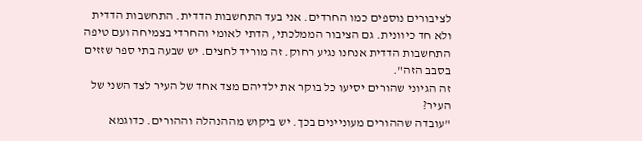לציבורים נוספים כמו החרדים. אני בעד התחשבות הדדית. התחשבות הדדית ולא חד כיוונית. גם הציבור הממלכתי, הדתי לאומי והחרדי בצמיחה ועם טיפה התחשבות הדדית אנחנו נגיע רחוק. זה מוריד לחצים. יש שבעה בתי ספר שזזים בסבב הזה".
זה הגיוני שהורים יסיעו כל בוקר את ילדיהם מצד אחד של העיר לצד השני של העיר?
"עובדה שההורים מעוניינים בכך. יש ביקוש מההנהלה וההורים. כדוגמא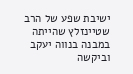ישיבת שפע של הרב שטיינזלץ שהייתה במבנה בנווה יעקב וביקשה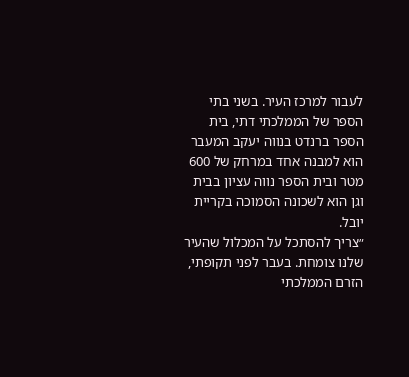לעבור למרכז העיר. בשני בתי הספר של הממלכתי דתי, בית הספר ברנדט בנווה יעקב המעבר הוא למבנה אחד במרחק של 600 מטר ובית הספר נווה עציון בבית וגן הוא לשכונה הסמוכה בקריית יובל.
״צריך להסתכל על המכלול שהעיר שלנו צומחת. בעבר לפני תקופתי, הזרם הממלכתי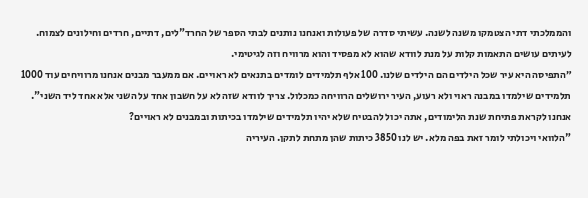והממלכתי דתי הצטמקו משנה לשנה. עשיתי סדרה של פעולות ואנחנו נותנים לבתי הספר של החרד"לים, דתיים, חרדים וחילונים לצמוח. לעיתים עושים התאמות קלות על מנת לוודא שהוא לא מפסיד והוא מרוויח וזה לגיטימי.
״התפיסה היא עיר שכל הילדים הם הילדים שלנו. 100 אלף תלמידים לומדים בתנאים לא ראויים. אם ממעבר מבנים אנחנו מרוויחים עוד 1000 תלמידים שילמדו במבנה ראוי ולא רעוע, העיר ירושלים הרוויחה כמכלול. צריך לוודא שזה לא על חשבון אחד על השני אלא אחד ליד השני".
אנחנו לקראת פתיחת שנת הלימודים, אתה יכול להבטיח שלא יהיו תלמידים שילמדו בכיתות ובמבנים לא ראויים?
"הלוואי ויכולתי לומר זאת בפה מלא. יש לנו 3850 כיתות שהן מתחת לתקן. העיריה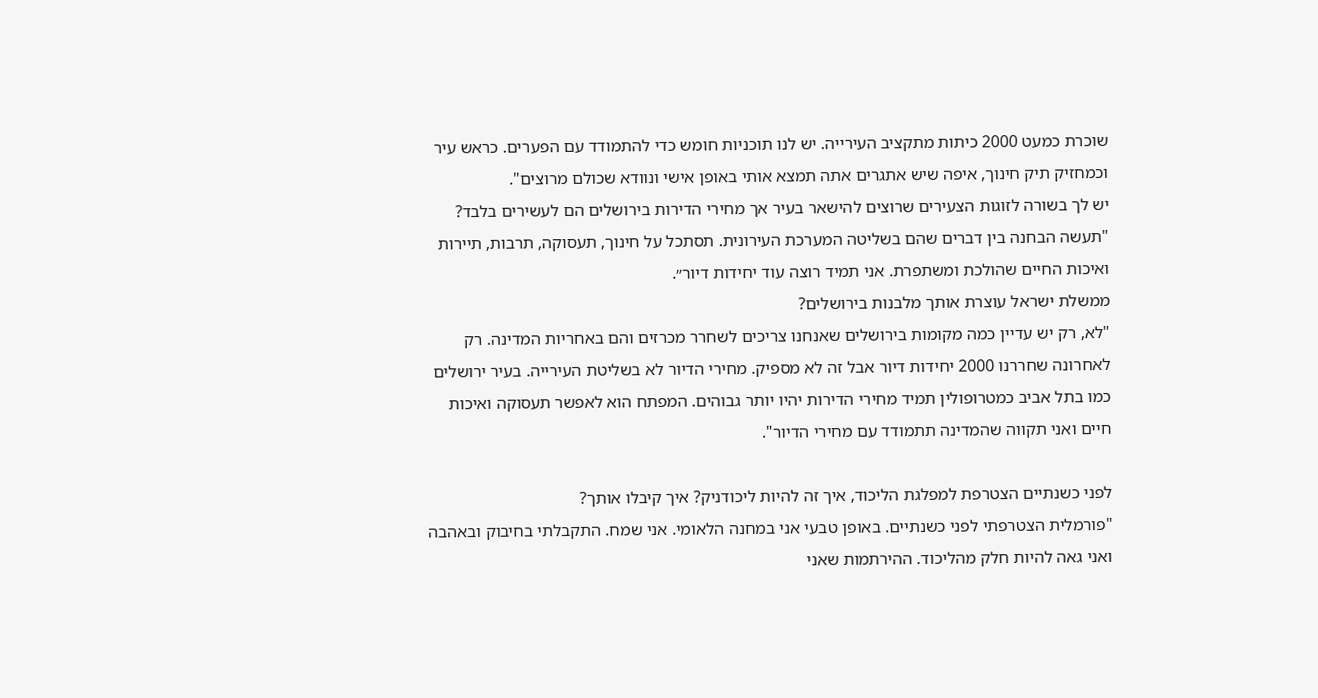שוכרת כמעט 2000 כיתות מתקציב העירייה. יש לנו תוכניות חומש כדי להתמודד עם הפערים. כראש עיר וכמחזיק תיק חינוך, איפה שיש אתגרים אתה תמצא אותי באופן אישי ונוודא שכולם מרוצים".
יש לך בשורה לזוגות הצעירים שרוצים להישאר בעיר אך מחירי הדירות בירושלים הם לעשירים בלבד?
"תעשה הבחנה בין דברים שהם בשליטה המערכת העירונית. תסתכל על חינוך, תעסוקה, תרבות, תיירות ואיכות החיים שהולכת ומשתפרת. אני תמיד רוצה עוד יחידות דיור״.
ממשלת ישראל עוצרת אותך מלבנות בירושלים?
"לא, רק יש עדיין כמה מקומות בירושלים שאנחנו צריכים לשחרר מכרזים והם באחריות המדינה. רק לאחרונה שחררנו 2000 יחידות דיור אבל זה לא מספיק. מחירי הדיור לא בשליטת העירייה. בעיר ירושלים כמו בתל אביב כמטרופולין תמיד מחירי הדירות יהיו יותר גבוהים. המפתח הוא לאפשר תעסוקה ואיכות חיים ואני תקווה שהמדינה תתמודד עם מחירי הדיור".

לפני כשנתיים הצטרפת למפלגת הליכוד, איך זה להיות ליכודניק? איך קיבלו אותך?
"פורמלית הצטרפתי לפני כשנתיים. באופן טבעי אני במחנה הלאומי. אני שמח. התקבלתי בחיבוק ובאהבה ואני גאה להיות חלק מהליכוד. ההירתמות שאני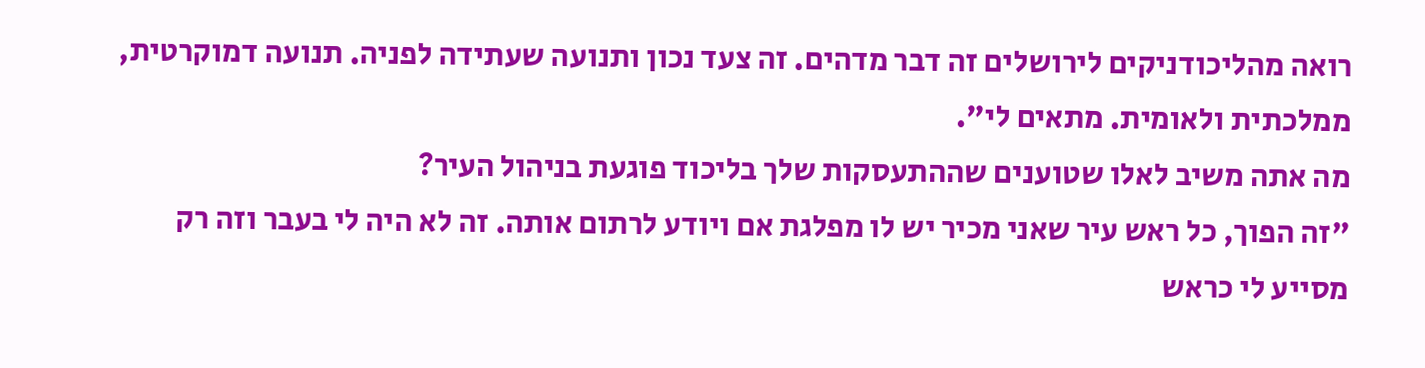רואה מהליכודניקים לירושלים זה דבר מדהים. זה צעד נכון ותנועה שעתידה לפניה. תנועה דמוקרטית, ממלכתית ולאומית. מתאים לי".
מה אתה משיב לאלו שטוענים שההתעסקות שלך בליכוד פוגעת בניהול העיר?
"זה הפוך, כל ראש עיר שאני מכיר יש לו מפלגת אם ויודע לרתום אותה. זה לא היה לי בעבר וזה רק מסייע לי כראש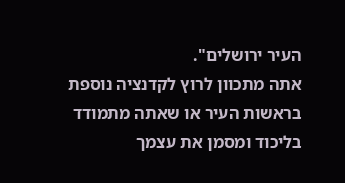העיר ירושלים".
אתה מתכוון לרוץ לקדנציה נוספת בראשות העיר או שאתה מתמודד בליכוד ומסמן את עצמך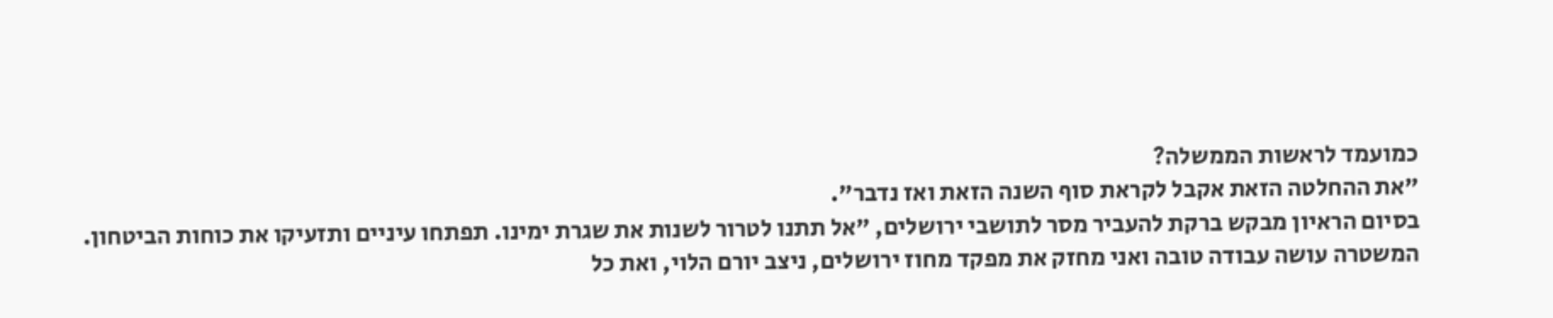כמועמד לראשות הממשלה?
"את ההחלטה הזאת אקבל לקראת סוף השנה הזאת ואז נדבר".
בסיום הראיון מבקש ברקת להעביר מסר לתושבי ירושלים, "אל תתנו לטרור לשנות את שגרת ימינו. תפתחו עיניים ותזעיקו את כוחות הביטחון. המשטרה עושה עבודה טובה ואני מחזק את מפקד מחוז ירושלים, ניצב יורם הלוי, ואת כל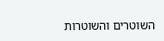השוטרים והשוטרות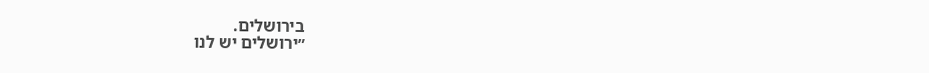בירושלים.
״ירושלים יש לנו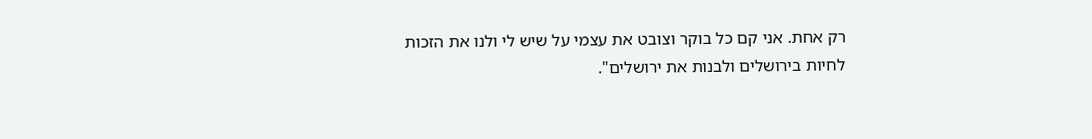רק אחת. אני קם כל בוקר וצובט את עצמי על שיש לי ולנו את הזכות לחיות בירושלים ולבנות את ירושלים".